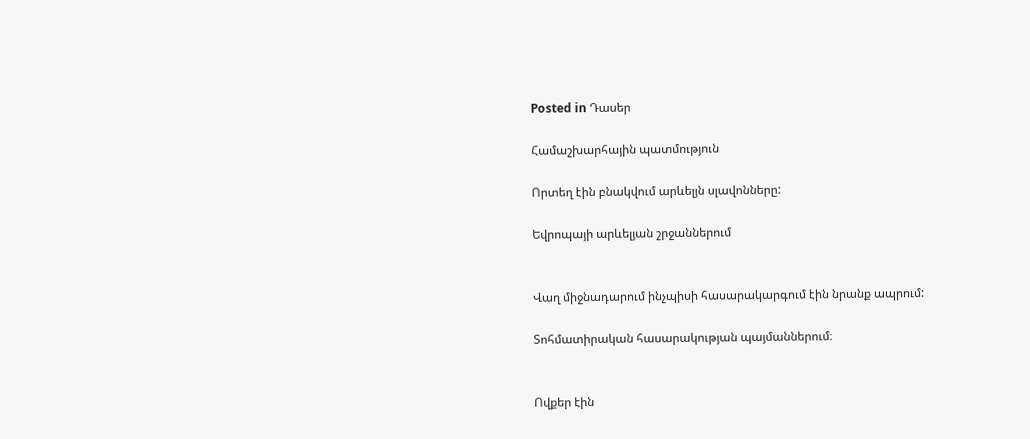Posted in Դասեր

Համաշխարհային պատմություն

Որտեղ էին բնակվում արևելյն սլավոնները:

Եվրոպայի արևելյան շրջաններում


Վաղ միջնադարում ինչպիսի հասարակարգում էին նրանք ապրում:

Տոհմատիրական հասարակության պայմաններում։


Ովքեր էին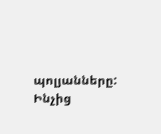պոլյանները: Ինչից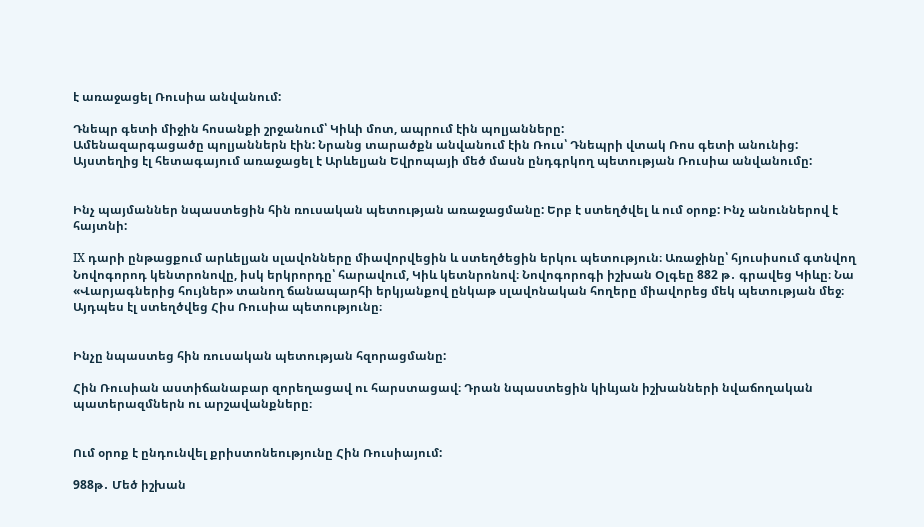է առաջացել Ռուսիա անվանում:

Դնեպր գետի միջին հոսանքի շրջանում՝ Կիևի մոտ, ապրում էին պոլյանները:
Ամենազարգացածը պոլյաններն էին: Նրանց տարածքն անվանում էին Ռուս՝ Դնեպրի վտակ Ռոս գետի անունից: Այստեղից էլ հետագայում առաջացել է Արևելյան Եվրոպայի մեծ մասն ընդգրկող պետության Ռուսիա անվանումը:


Ինչ պայմաններ նպաստեցին հին ռուսական պետության առաջացմանը: Երբ է ստեղծվել և ում օրոք: Ինչ անուններով է հայտնի:

IX դարի ընթացքում արևելյան սլավոնները միավորվեցին և ստեղծեցին երկու պետություն։ Առաջինը՝ հյուսիսում գտնվող Նովոգորոդ կենտրոնովը, իսկ երկրորդը՝ հարավում, Կիև կետնրոնով։ Նովոգորոգի իշխան Օլգեը 882 թ․ գրավեց Կիևը։ Նա «Վարյագներից հույներ» տանող ճանապարհի երկյանքով ընկաթ սլավոնական հողերը միավորեց մեկ պետության մեջ։ Այդպես էլ ստեղծվեց Հիս Ռուսիա պետությունը։


Ինչը նպաստեց հին ռուսական պետության հզորացմանը:

Հին Ռուսիան աստիճանաբար զորեղացավ ու հարստացավ։ Դրան նպաստեցին կիևյան իշխանների նվաճողական պատերազմներն ու արշավանքները։


Ում օրոք է ընդունվել քրիստոնեությունը Հին Ռուսիայում:

988թ․ Մեծ իշխան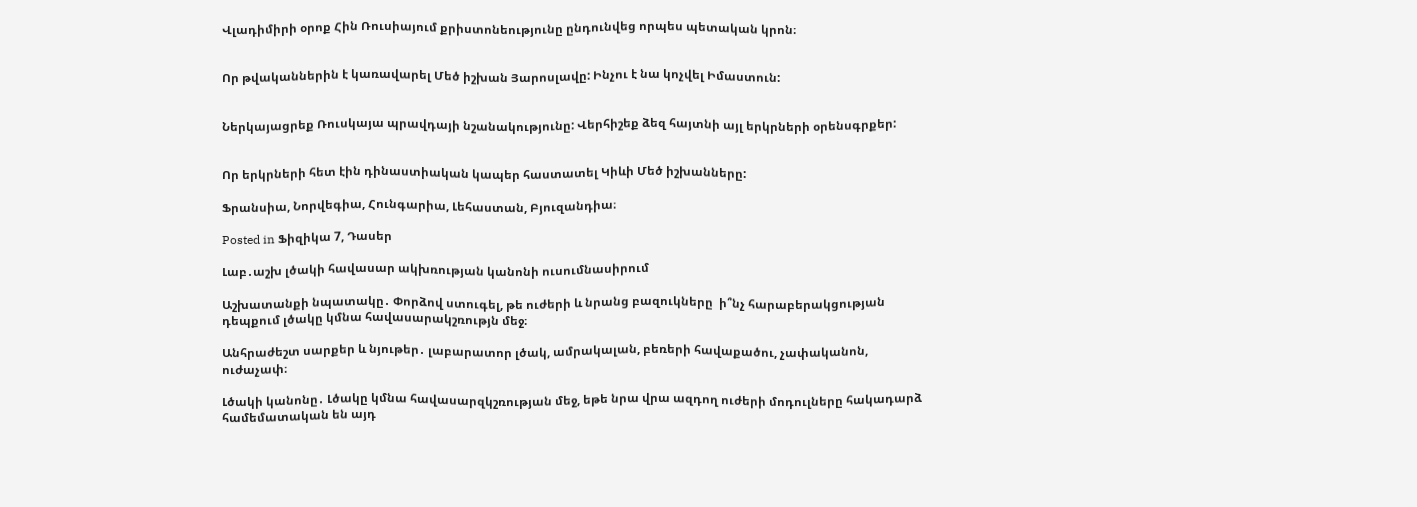Վլադիմիրի օրոք Հին Ռուսիայում քրիստոնեությունը ընդունվեց որպես պետական կրոն։


Որ թվականներին է կառավարել Մեծ իշխան Յարոսլավը: Ինչու է նա կոչվել Իմաստուն:


Ներկայացրեք Ռուսկայա պրավդայի նշանակությունը: Վերհիշեք ձեզ հայտնի այլ երկրների օրենսգրքեր:


Որ երկրների հետ էին դինաստիական կապեր հաստատել Կիևի Մեծ իշխանները:

Ֆրանսիա, Նորվեգիա, Հունգարիա, Լեհաստան, Բյուզանդիա։

Posted in Ֆիզիկա 7, Դասեր

Լաբ․աշխ լծակի հավասար ակխռության կանոնի ուսումնասիրում

Աշխատանքի նպատակը․ Փորձով ստուգել, թե ուժերի և նրանց բազուկները  ի՞նչ հարաբերակցության դեպքում լծակը կմնա հավասարակշռությն մեջ։

Անհրաժեշտ սարքեր և նյութեր․ լաբարատոր լծակ, ամրակալան, բեռերի հավաքածու, չափականոն, ուժաչափ։

Լծակի կանոնը․ Լծակը կմնա հավասարզկշռության մեջ, եթե նրա վրա ազդող ուժերի մոդուլները հակադարձ համեմատական են այդ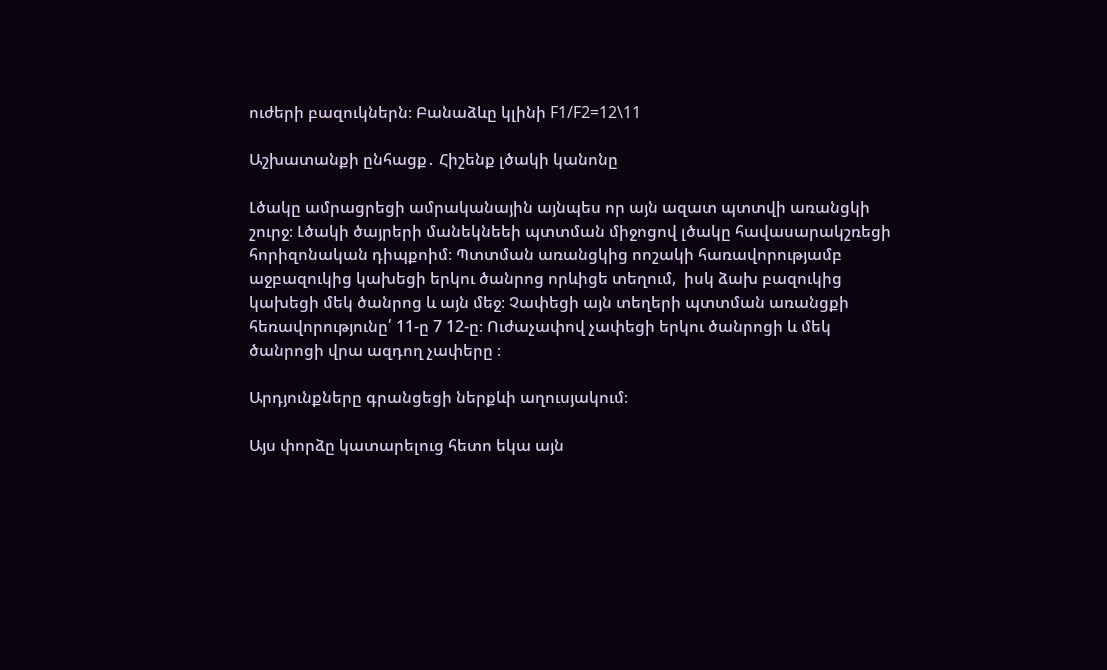ուժերի բազուկներն։ Բանաձևը կլինի F1/F2=12\11

Աշխատանքի ընհացք․ Հիշենք լծակի կանոնը

Լծակը ամրացրեցի ամրականային այնպես որ այն ազատ պտտվի առանցկի շուրջ։ Լծակի ծայրերի մանեկնեեի պտտման միջոցով լծակը հավասարակշռեցի հորիզոնական դիպքոիմ։ Պտտման առանցկից ոոշակի հառավորությամբ աջբազուկից կախեցի երկու ծանրոց որևիցե տեղում,  իսկ ձախ բազուկից կախեցի մեկ ծանրոց և այն մեջ։ Չափեցի այն տեղերի պտտման առանցքի հեռավորությունը՛ 11-ը 7 12-ը։ Ուժաչափով չափեցի երկու ծանրոցի և մեկ ծանրոցի վրա ազդող չափերը ։

Արդյունքները գրանցեցի ներքևի աղուսյակում։

Այս փորձը կատարելուց հետո եկա այն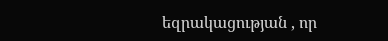եզրակացության , որ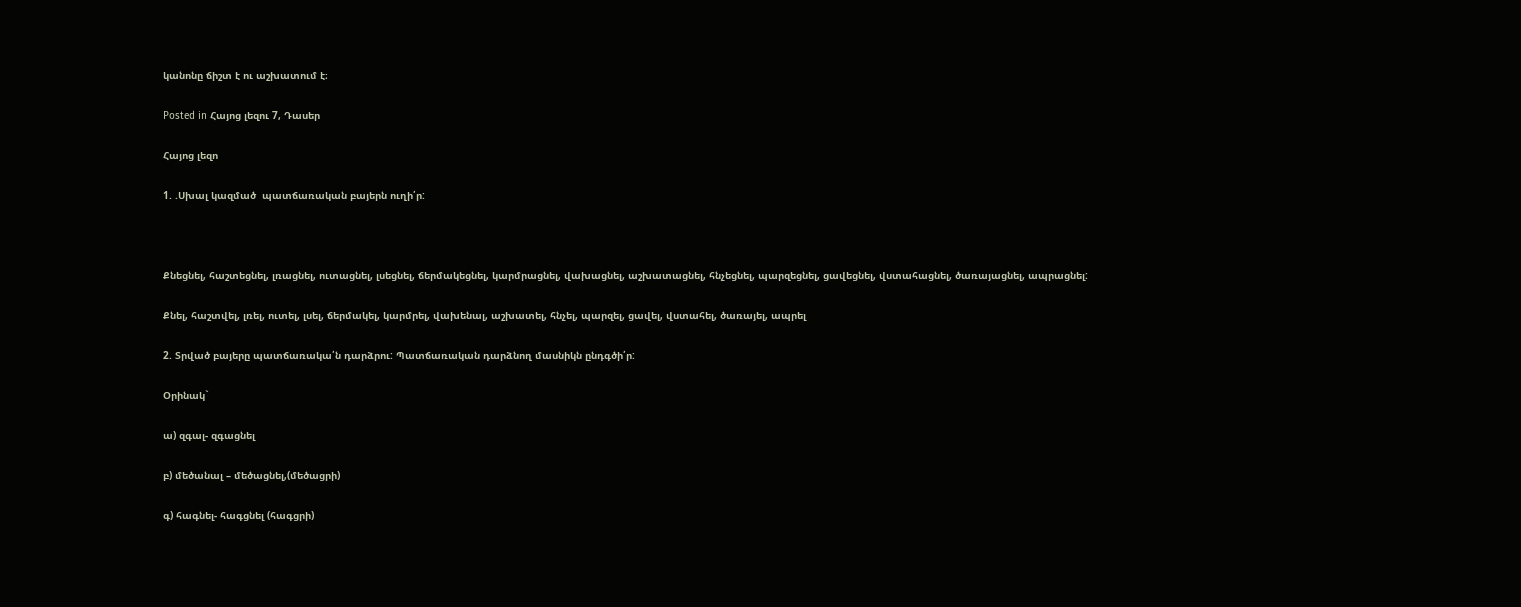կանոնը ճիշտ է ու աշխատում է։

Posted in Հայոց լեզու 7, Դասեր

Հայոց լեզո

1. .Սխալ կազմած  պատճառական բայերն ուղի՛ր:



Քնեցնել, հաշտեցնել, լռացնել, ուտացնել, լսեցնել, ճերմակեցնել, կարմրացնել, վախացնել, աշխատացնել, հնչեցնել, պարզեցնել, ցավեցնել, վստահացնել, ծառայացնել, ապրացնել:

Քնել, հաշտվել, լռել, ուտել, լսել, ճերմակել, կարմրել, վախենալ, աշխատել, հնչել, պարզել, ցավել, վստահել, ծառայել, ապրել

2. Տրված բայերը պատճառակա՛ն դարձրու: Պատճառական դարձնող մասնիկն ընդգծի՛ր:

Օրինակ`

ա) զգալ- զգացնել

բ) մեծանալ – մեծացնել,(մեծացրի)

գ) հագնել- հագցնել (հագցրի)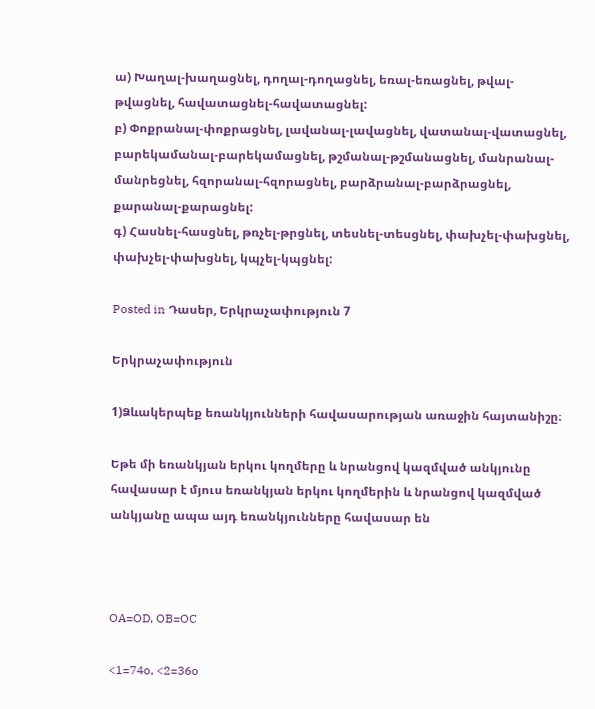ա) Խաղալ-խաղացնել, դողալ-դողացնել, եռալ-եռացնել, թվալ-թվացնել, հավատացնել-հավատացնել:
բ) Փոքրանալ-փոքրացնել, լավանալ-լավացնել, վատանալ-վատացնել, բարեկամանալ-բարեկամացնել, թշմանալ-թշմանացնել, մանրանալ-մանրեցնել, հզորանալ-հզորացնել, բարձրանալ-բարձրացնել, քարանալ-քարացնել:
գ) Հասնել-հասցնել, թռչել-թրցնել, տեսնել-տեսցնել, փախչել-փախցնել, փախչել-փախցնել, կպչել-կպցնել:

Posted in Դասեր, Երկրաչափություն 7

Երկրաչափություն

1)Ձևակերպեք եռանկյունների հավասարության առաջին հայտանիշը։

Եթե մի եռանկյան երկու կողմերը և նրանցով կազմված անկյունը հավասար է մյուս եռանկյան երկու կողմերին և նրանցով կազմված անկյանը ապա այդ եռանկյունները հավասար են



OA=OD, OB=OC

<1=74o, <2=36o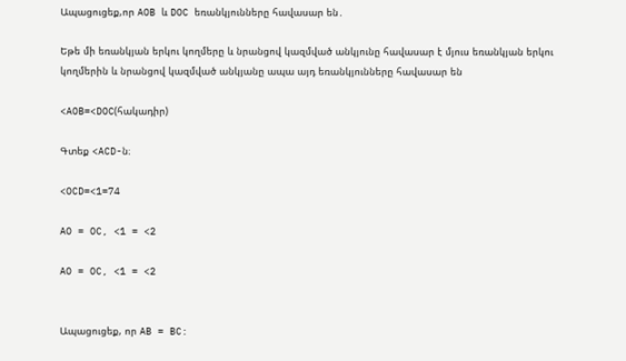Ապացուցեք,որ AOB և DOC եռանկյունները հավասար են․

Եթե մի եռանկյան երկու կողմերը և նրանցով կազմված անկյունը հավասար է մյուս եռանկյան երկու կողմերին և նրանցով կազմված անկյանը ապա այդ եռանկյունները հավասար են

<AOB=<DOC(հակադիր)

Գտեք <ACD-ն։

<OCD=<1=74

AO = OC, <1 = <2

AO = OC, <1 = <2


Ապացուցեք, որ AB = BC: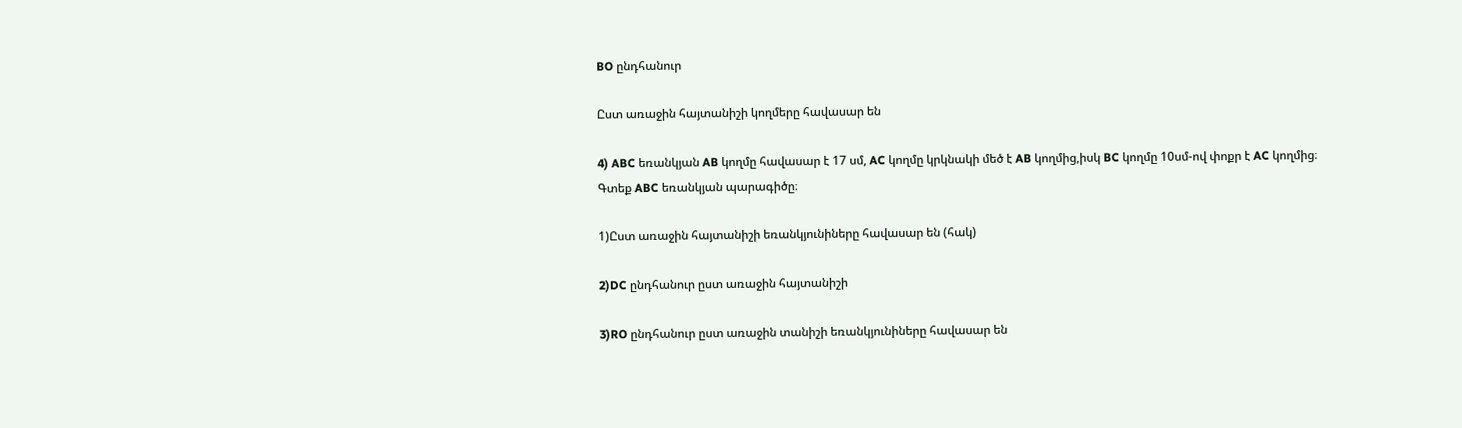BO ընդհանուր

Ըստ առաջին հայտանիշի կողմերը հավասար են

4) ABC եռանկյան AB կողմը հավասար է 17 սմ, AC կողմը կրկնակի մեծ է AB կողմից,իսկ BC կողմը 10սմ-ով փոքր է AC կողմից։ Գտեք ABC եռանկյան պարագիծը։

1)Ըստ առաջին հայտանիշի եռանկյունիները հավասար են (հակ)

2)DC ընդհանուր ըստ առաջին հայտանիշի

3)RO ընդհանուր ըստ առաջին տանիշի եռանկյունիները հավասար են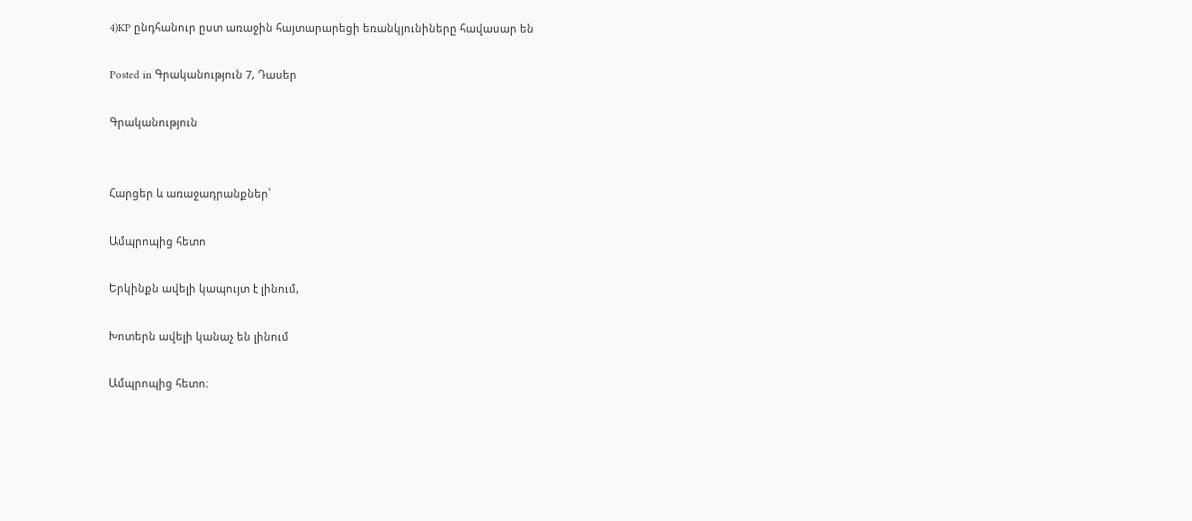4)KP ընդհանուր ըստ առաջին հայտարարեցի եռանկյունիները հավասար են

Posted in Գրականություն 7, Դասեր

Գրականություն


Հարցեր և առաջադրանքներ՝

Ամպրոպից հետո

Երկինքն ավելի կապույտ է լինում,

Խոտերն ավելի կանաչ են լինում

Ամպրոպից հետո։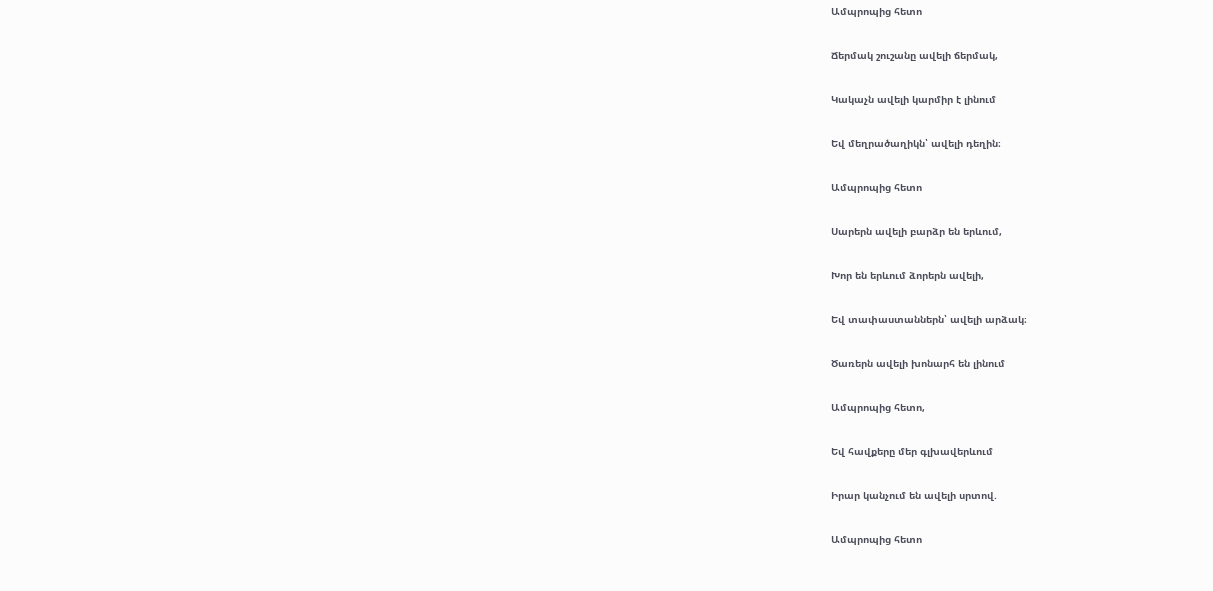Ամպրոպից հետո

Ճերմակ շուշանը ավելի ճերմակ,

Կակաչն ավելի կարմիր է լինում

Եվ մեղրածաղիկն՝ ավելի դեղին։

Ամպրոպից հետո

Սարերն ավելի բարձր են երևում,

Խոր են երևում ձորերն ավելի,

Եվ տափաստաններն՝ ավելի արձակ։

Ծառերն ավելի խոնարհ են լինում

Ամպրոպից հետո,

Եվ հավքերը մեր գլխավերևում

Իրար կանչում են ավելի սրտով.

Ամպրոպից հետո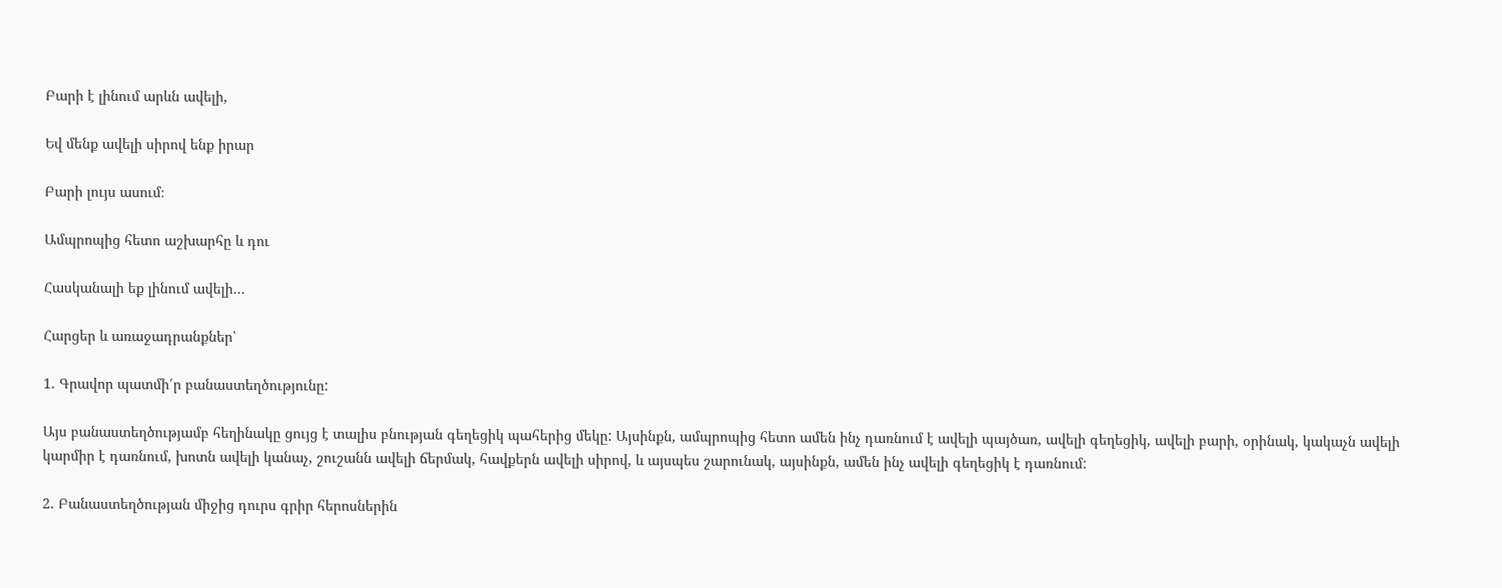Բարի է լինում արևն ավելի,

Եվ մենք ավելի սիրով ենք իրար

Բարի լույս ասում։

Ամպրոպից հետո աշխարհը և դու

Հասկանալի եք լինում ավելի…

Հարցեր և առաջադրանքներ՝

1. Գրավոր պատմի՛ր բանաստեղծությունը:

Այս բանաստեղծությամբ հեղինակը ցույց է տալիս բնության գեղեցիկ պահերից մեկը: Այսինքն, ամպրոպից հետո ամեն ինչ դառնում է ավելի պայծառ, ավելի գեղեցիկ, ավելի բարի, օրինակ, կակաչն ավելի կարմիր է դառնում, խոտն ավելի կանաչ, շուշանն ավելի ճերմակ, հավքերն ավելի սիրով, և այսպես շարունակ, այսինքն, ամեն ինչ ավելի գեղեցիկ է դառնում:

2. Բանաստեղծության միջից դուրս գրիր հերոսներին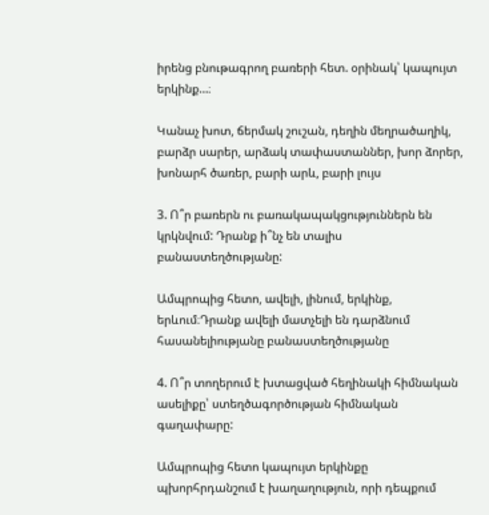իրենց բնութագրող բառերի հետ. օրինակ՝ կապույտ երկինք…։

Կանաչ խոտ, ճերմակ շուշան, դեղին մեղրածաղիկ, բարձր սարեր, արձակ տափաստաններ, խոր ձորեր, խոնարհ ծառեր, բարի արև, բարի լույս

3. Ո՞ր բառերն ու բառակապակցություններն են կրկնվում: Դրանք ի՞նչ են տալիս բանաստեղծությանը:

Ամպրոպից հետո, ավելի, լինում, երկինք, երևում։Դրանք ավելի մատչելի են դարձնում հասանելիությանը բանաստեղծությանը

4. Ո՞ր տողերում է խտացված հեղինակի հիմնական ասելիքը՝ ստեղծագործության հիմնական գաղափարը:

Ամպրոպից հետո կապույտ երկինքը պխորհրդանշում է խաղաղություն, որի դեպքում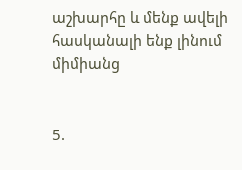աշխարհը և մենք ավելի հասկանալի ենք լինում միմիանց


5.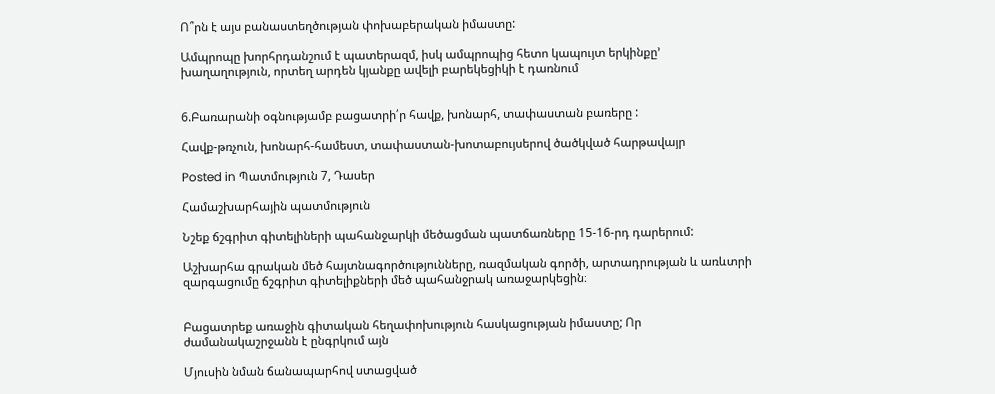Ո՞րն է այս բանաստեղծության փոխաբերական իմաստը:

Ամպրոպը խորհրդանշում է պատերազմ, իսկ ամպրոպից հետո կապույտ երկինքը’ խաղաղություն, որտեղ արդեն կյանքը ավելի բարեկեցիկի է դառնում


6.Բառարանի օգնությամբ բացատրի՛ր հավք, խոնարհ, տափաստան բառերը :

Հավք-թռչուն, խոնարհ-համեստ, տափաստան-խոտաբույսերով ծածկված հարթավայր

Posted in Պատմություն 7, Դասեր

Համաշխարհային պատմություն

Նշեք ճշգրիտ գիտելիների պահանջարկի մեծացման պատճառները 15-16-րդ դարերում:

Աշխարհա գրական մեծ հայտնագործությունները, ռազմական գործի, արտադրության և առևտրի զարգացումը ճշգրիտ գիտելիքների մեծ պահանջրակ առաջարկեցին։


Բացատրեք առաջին գիտական հեղափոխություն հասկացության իմաստը; Որ ժամանակաշրջանն է ընգրկում այն

Մյուսին նման ճանապարհով ստացված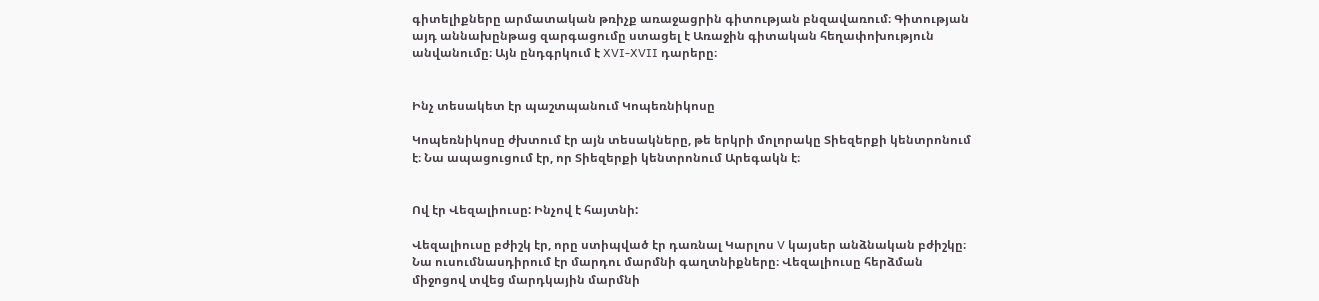գիտելիքները արմատական թռիչք առաջացրին գիտության բնզավառում։ Գիտության այդ աննախընթաց զարգացումը ստացել է Առաջին գիտական հեղափոխություն անվանումը։ Այն ընդգրկում է XVI-XVII դարերը։


Ինչ տեսակետ էր պաշտպանում Կոպեռնիկոսը

Կոպեռնիկոսը ժխտում էր այն տեսակները, թե երկրի մոլորակը Տիեզերքի կենտրոնում է։ Նա ապացուցում էր, որ Տիեզերքի կենտրոնում Արեգակն է։


Ով էր Վեզալիուսը: Ինչով է հայտնի:

Վեզալիուսը բժիշկ էր, որը ստիպված էր դառնալ Կարլոս V կայսեր անձնական բժիշկը։ Նա ուսումնասդիրում էր մարդու մարմնի գաղտնիքները։ Վեզալիուսը հերձման միջոցով տվեց մարդկային մարմնի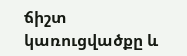ճիշտ կառուցվածքը և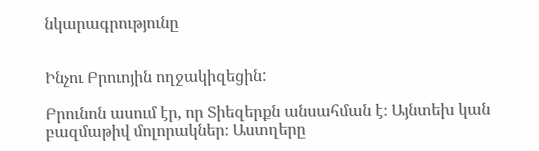նկարագրությունը


Ինչու Բրուոյին ողջակիզեցին:

Բրունոն ասում էր, որ Տիեզերքն անսահման է։ Այնտեխ կան բազմաթիվ մոլորակներ։ Աստղերը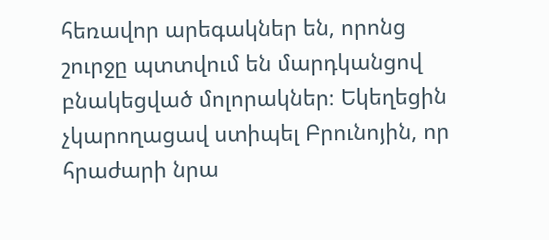հեռավոր արեգակներ են, որոնց շուրջը պտտվում են մարդկանցով բնակեցված մոլորակներ։ Եկեղեցին չկարողացավ ստիպել Բրունոյին, որ հրաժարի նրա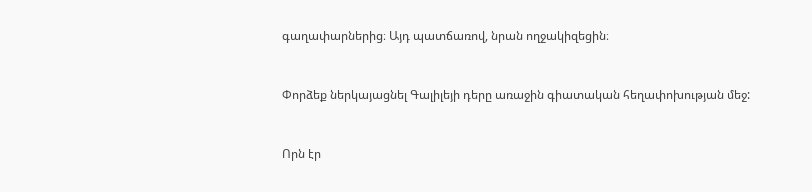գաղափարներից։ Այդ պատճառով, նրան ողջակիզեցին։


Փորձեք ներկայացնել Գալիլեյի դերը առաջին գիատական հեղափոխության մեջ:


Որն էր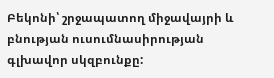Բեկոնի՝ շրջապատող միջավայրի և բնության ուսումնասիրության գլխավոր սկզբունքը: